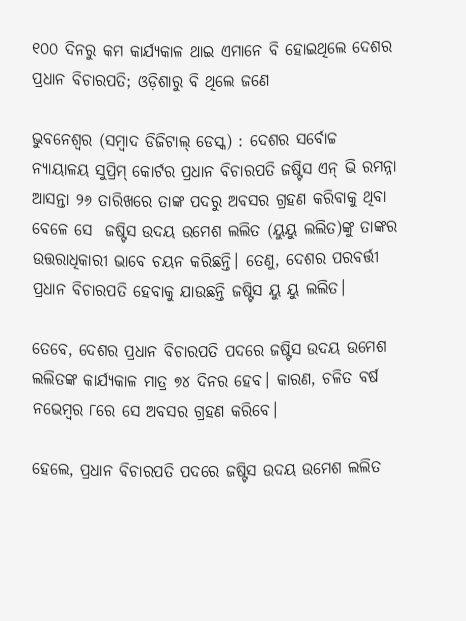୧୦୦ ଦିନରୁ କମ କାର୍ଯ୍ୟକାଳ ଥାଇ ଏମାନେ ବି ହୋଇଥିଲେ ଦେଶର ପ୍ରଧାନ ବିଚାରପତି; ଓଡ଼ିଶାରୁ ବି ଥିଲେ ଜଣେ

ଭୁବନେଶ୍ବର (ସମ୍ବାଦ ଡିଜିଟାଲ୍ ଡେସ୍କ) : ଦେଶର ସର୍ବୋଚ୍ଚ ନ୍ୟାୟାଳୟ ସୁପ୍ରିମ୍‌ କୋର୍ଟର ପ୍ରଧାନ ବିଚାରପତି ଜଷ୍ଟିସ ଏନ୍ ଭି ରମନ୍ନା ଆସନ୍ତା ୨୬ ତାରିଖରେ ତାଙ୍କ ପଦରୁ ଅବସର ଗ୍ରହଣ କରିବାକୁ ଥିବା ବେଳେ ସେ  ଜଷ୍ଟିସ ଉଦୟ ଉମେଶ ଲଲିତ (ୟୁୟୁ ଲଲିତ)ଙ୍କୁ ତାଙ୍କର ଉତ୍ତରାଧିକାରୀ ଭାବେ ଚୟନ କରିଛନ୍ତି। ତେଣୁ, ଦେଶର ପରବର୍ତ୍ତୀ ପ୍ରଧାନ ବିଚାରପତି ହେବାକୁ ଯାଉଛନ୍ତି ଜଷ୍ଟିସ ୟୁ ୟୁ ଲଲିତ।

ତେବେ, ଦେଶର ପ୍ରଧାନ ବିଚାରପତି ପଦରେ ଜଷ୍ଟିସ ଉଦୟ ଉମେଶ ଲଲିତଙ୍କ କାର୍ଯ୍ୟକାଳ ମାତ୍ର ୭୪ ଦିନର ହେବ। କାରଣ, ଚଳିତ ବର୍ଷ ନଭେମ୍ବର ୮ରେ ସେ ଅବସର ଗ୍ରହଣ କରିବେ।

ହେଲେ, ପ୍ରଧାନ ବିଚାରପତି ପଦରେ ଜଷ୍ଟିସ ଉଦୟ ଉମେଶ ଲଲିତ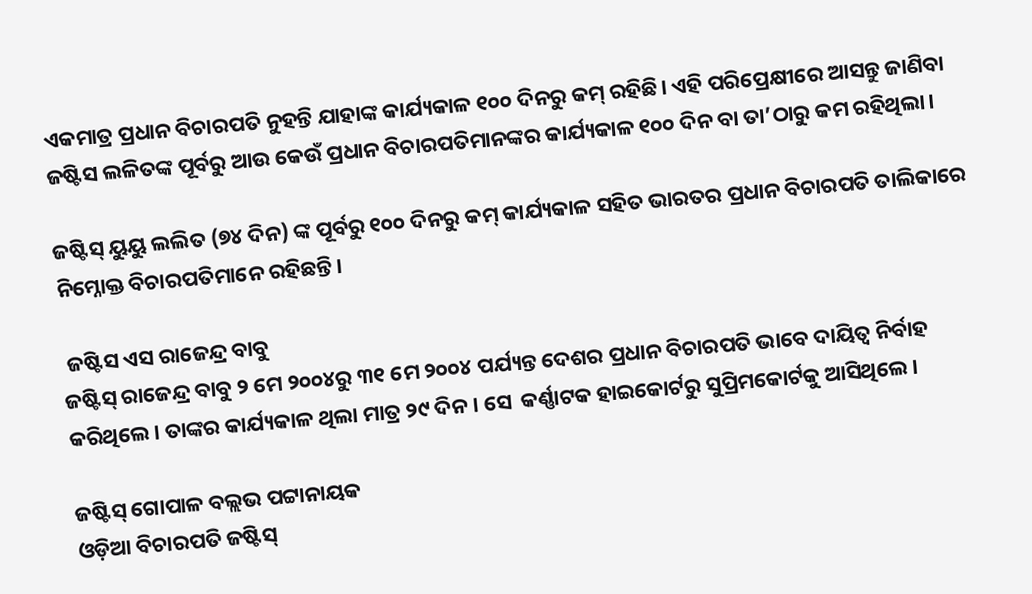ଏକମାତ୍ର ପ୍ରଧାନ ବିଚାରପତି ନୁହନ୍ତି ଯାହାଙ୍କ କାର୍ଯ୍ୟକାଳ ୧୦୦ ଦିନରୁ କମ୍‌ ରହିଛି। ଏହି ପରିପ୍ରେକ୍ଷୀରେ ଆସନ୍ତୁ ଜାଣିବା ଜଷ୍ଟିସ ଲଳିତଙ୍କ ପୂର୍ବରୁ ଆଉ କେଉଁ ପ୍ରଧାନ ବିଚାରପତିମାନଙ୍କର କାର୍ଯ୍ୟକାଳ ୧୦୦ ଦିନ ବା ତା’ଠାରୁ କମ ରହିଥିଲା।

ଜଷ୍ଟିସ୍‌ ୟୁୟୁ ଲଲିତ (୭୪ ଦିନ) ଙ୍କ ପୂର୍ବରୁ ୧୦୦ ଦିନରୁ କମ୍‌ କାର୍ଯ୍ୟକାଳ ସହିତ ଭାରତର ପ୍ରଧାନ ବିଚାରପତି ତାଲିକାରେ ନିମ୍ନୋକ୍ତ ବିଚାରପତିମାନେ ରହିଛନ୍ତି।

 ଜଷ୍ଟିସ ଏସ ରାଜେନ୍ଦ୍ର ବାବୁ
ଜଷ୍ଟିସ୍ ରାଜେନ୍ଦ୍ର ବାବୁ ୨ ମେ ୨୦୦୪ରୁ ୩୧ ମେ ୨୦୦୪ ପର୍ଯ୍ୟନ୍ତ ଦେଶର ପ୍ରଧାନ ବିଚାରପତି ଭାବେ ଦାୟିତ୍ବ ନିର୍ବାହ କରିଥିଲେ। ତାଙ୍କର କାର୍ଯ୍ୟକାଳ ଥିଲା ମାତ୍ର ୨୯ ଦିନ। ସେ  କର୍ଣ୍ଣାଟକ ହାଇକୋର୍ଟରୁ ସୁପ୍ରିମକୋର୍ଟକୁ ଆସିଥିଲେ।

ଜଷ୍ଟିସ୍‌ ଗୋପାଳ ବଲ୍ଲଭ ପଟ୍ଟାନାୟକ
ଓଡ଼ିଆ ବିଚାରପତି ଜଷ୍ଟିସ୍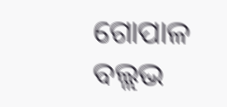ଗୋପାଳ ବଲ୍ଲଭ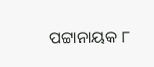ପଟ୍ଟାନାୟକ ୮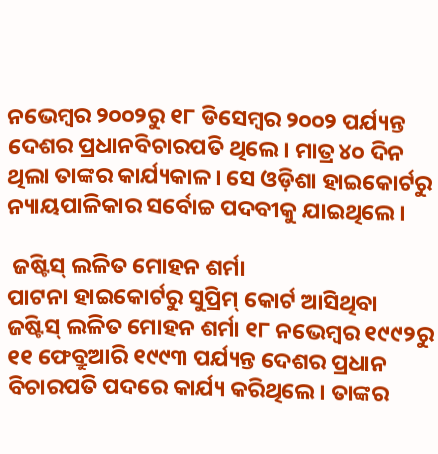ନଭେମ୍ବର ୨୦୦୨ରୁ ୧୮ ଡିସେମ୍ବର ୨୦୦୨ ପର୍ଯ୍ୟନ୍ତ ଦେଶର ପ୍ରଧାନବିଚାରପତି ଥିଲେ। ମାତ୍ର ୪୦ ଦିନ ଥିଲା ତାଙ୍କର କାର୍ଯ୍ୟକାଳ। ସେ ଓଡ଼ିଶା ହାଇକୋର୍ଟରୁ  ନ୍ୟାୟପାଳିକାର ସର୍ବୋଚ୍ଚ ପଦବୀକୁ ଯାଇଥିଲେ।

 ଜଷ୍ଟିସ୍‌ ଲଳିତ ମୋହନ ଶର୍ମା
ପାଟନା ହାଇକୋର୍ଟରୁ ସୁପ୍ରିମ୍ କୋର୍ଟ ଆସିଥିବା ଜଷ୍ଟିସ୍‌ ଲଳିତ ମୋହନ ଶର୍ମା ୧୮ ନଭେମ୍ବର ୧୯୯୨ରୁ ୧୧ ଫେବ୍ରୁଆରି ୧୯୯୩ ପର୍ଯ୍ୟନ୍ତ ଦେଶର ପ୍ରଧାନ ବିଚାରପତି ପଦରେ କାର୍ଯ୍ୟ କରିଥିଲେ। ତାଙ୍କର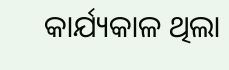କାର୍ଯ୍ୟକାଳ ଥିଲା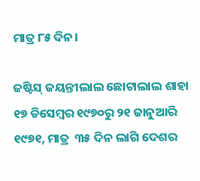ମାତ୍ର ୮୫ ଦିନ।

ଜଷ୍ଟିସ୍‌ ଜୟନ୍ତୀଲାଲ ଛୋଟାଲାଲ ଶାହା
୧୭ ଡିସେମ୍ବର ୧୯୭୦ରୁ ୨୧ ଜାନୁଆରି ୧୯୭୧, ମାତ୍ର  ୩୫ ଦିନ ଲାଗି ଦେଶର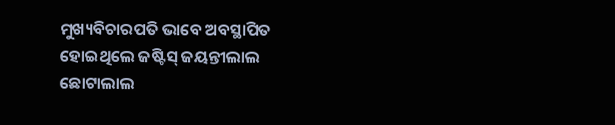ମୁଖ୍ୟବିଚାରପତି ଭାବେ ଅବସ୍ଥାପିତ ହୋଇଥିଲେ ଜଷ୍ଟିସ୍‌ ଜୟନ୍ତୀଲାଲ ଛୋଟାଲାଲ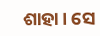ଶାହା। ସେ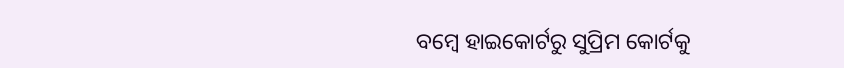ବମ୍ବେ ହାଇକୋର୍ଟରୁ ସୁପ୍ରିମ କୋର୍ଟକୁ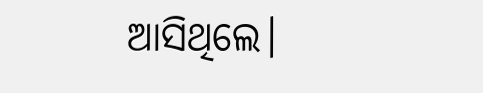ଆସିଥିଲେ।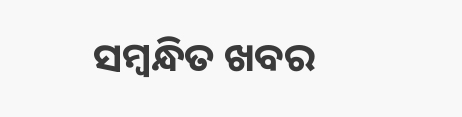ସମ୍ବନ୍ଧିତ ଖବର